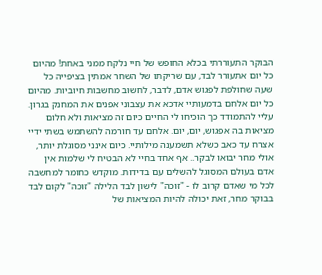הבוקר התעוררתי בכלא החופש של חיי נלקח ממני באחת! מהיום כל יום אתעורר לבד, עם שריקתו של השחר אמתין בציפייה כל שעה שחולפת לפגוש אדם, לדבר, לחשוב מחשבות חיוביות. מהיום כל יום אלחם בדמעותיי אדכא את עצבוני אפנים את המחנק בגרון. עליי להתמודד כך הוכיחו לי החיים כיום זה מציאות ולא חלום מציאות בה אפגוש, יום, יום. אלחם עד חורמה להשתמש בשתי ידיי אצרח עד כאב כשלא תשמענה מילותיי. כיום אינני מסוגלת יותר, אולי מחר יבואו לבקר.. אף אחד בחיי לא הבטיח לי שלמות אין אדם בעולם המסוגל להשלים עם בדידות. מוקדש כחומר למחשבה לכל מי שאדם קרוב לו - "זוכה" לישון לבד הלילה "זוכה" לקום לבד בבוקר מחר, זאת יכולה להיות המציאות של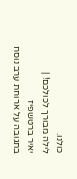כולנו.
לילה מבורך לכולכם! |
יאיר ברטשפיז
בתגובה על ארוחת ערב נוסח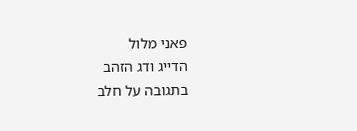פאני מלול
הדייג ודג הזהב
בתגובה על חלב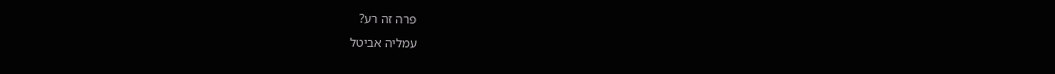פרה זה רע?
עמליה אביטל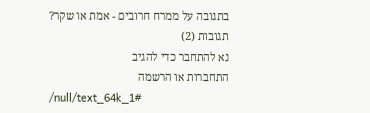בתגובה על ממרח חרובים - אמת או שקר?
תגובות (2)
נא להתחבר כדי להגיב
התחברות או הרשמה
/null/text_64k_1#